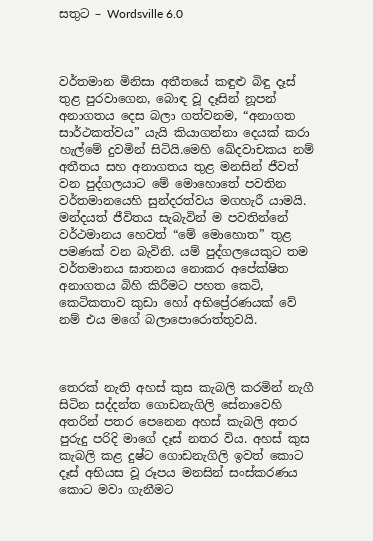සතුට – Wordsville 6.0



වර්තමාන මිනිසා අතීතයේ කඳුළු බිඳු දෑස් තුළ පුරවාගෙන, බොඳ වූ දෑසින් නූපන් අනාගතය දෙස බලා ගත්වනම, “අනාගත සාර්ථකත්වය” යැයි කියාගන්නා දෙයක් කරා හැල්මේ දුවමින් සිටියි.මෙහි ඛේදවාචකය නම් අතීතය සහ අනාගතය තුළ මනසින් ජීවත් වන පුද්ගලයාට මේ මොහොතේ පවතින වර්තමානයෙහි සුන්දරත්වය මගහැරී යාමයි. මන්දයත් ජීවිතය සැබැවින් ම පවතින්නේ වර්ථමානය හෙවත් “මේ මොහොත” තුළ පමණක් වන බැවිනි. යම් පුද්ගලයෙකුට තම වර්තමානය ඝාතනය නොකර අපේක්ෂිත අනාගතය බිහි කිරීමට පහත කෙටි, කෙටිකතාව කුඩා හෝ අභිප්‍රේරණයක් වේ නම් එය මගේ බලාපොරොත්තුවයි.



තෙරක් නැති අහස් කුස කැබලි කරමින් නැගී සිටින සද්දන්ත ගොඩනැගිලි සේනාවෙහි අතරින් පතර පෙනෙන අහස් කැබලි අතර පුරුදු පරිදි මාගේ දෑස් නතර විය. අහස් කුස කැබලි කළ දුෂ්ට ගොඩනැගිලි ඉවත් කොට දෑස් අභියස වූ රූපය මනසින් සංස්කරණය කොට මවා ගැනීමට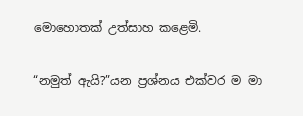මොහොතක් උත්සාහ කළෙමි.

“නමුත් ඇයි?”යන ප්‍රශ්නය එක්වර ම මා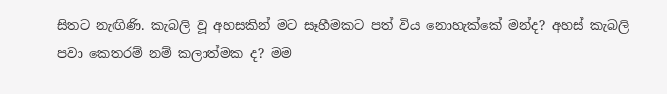සිතට නැඟිණි. කැබලි වූ අහසකින් මට සෑහීමකට පත් විය නොහැක්කේ මන්ද? අහස් කැබලි පවා කෙතරම් නම් කලාත්මක ද? මම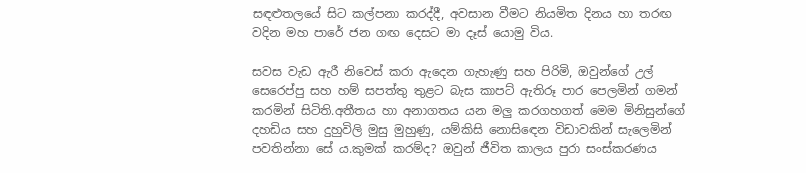සඳළුතලයේ සිට කල්පනා කරද්දී, අවසාන වීමට නියමිත දිනය හා තරඟ වදින මහ පාරේ ජන ගඟ දෙසට මා දෑස් යොමු විය.

සවස වැඩ ඇරී නිවෙස් කරා ඇදෙන ගැහැණු සහ පිරිමි, ඔවුන්ගේ උල් සෙරෙප්පු සහ හම් සපත්තු තුළට බැස කාපට් ඇතිරූ පාර පෙලමින් ගමන් කරමින් සිටිති.අතීතය හා අනාගතය යන මලු කරගහගත් මෙම මිනිසුන්ගේ දහඩිය සහ දුහුවිලි මුසු මුහුණු, යම්කිසි නොසිඳෙන විඩාවකින් සැලෙමින් පවතින්නා සේ ය.කුමක් කරම්ද? ඔවුන් ජීවිත කාලය පුරා සංස්කරණය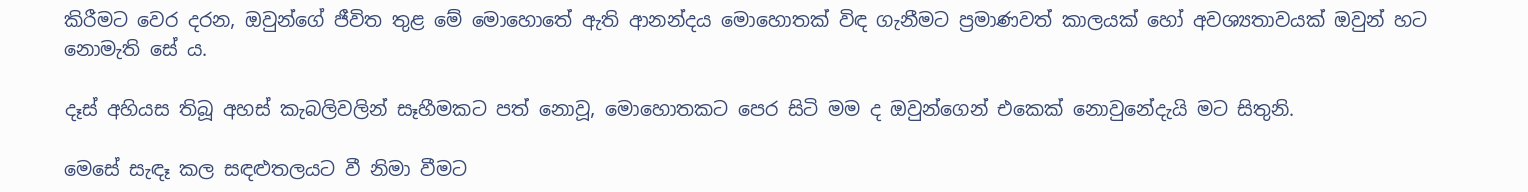කිරීමට වෙර දරන, ඔවුන්ගේ ජීවිත තුළ මේ මොහොතේ ඇති ආනන්දය මොහොතක් විඳ ගැනීමට ප්‍රමාණවත් කාලයක් හෝ අවශ්‍යතාවයක් ඔවුන් හට නොමැති සේ ය.

දෑස් අහියස තිබූ අහස් කැබලිවලින් සෑහීමකට පත් නොවූ, මොහොතකට පෙර සිටි මම ද ඔවුන්ගෙන් එකෙක් නොවුනේදැයි මට සිතුනි.

මෙසේ සැඳෑ කල සඳළුතලයට වී නිමා වීමට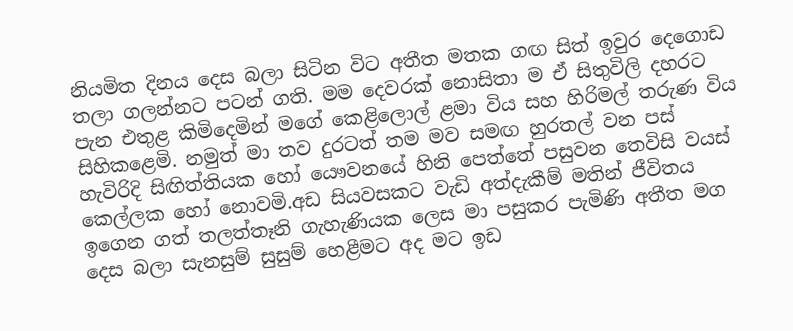නියමිත දිනය දෙස බලා සිටින විට අතීත මතක ගඟ සිත් ඉවුර දෙගොඩ තලා ගලන්නට පටන් ගති. මම දෙවරක් නොසිතා ම ඒ සිතුවිලි දහරට පැන එතුළ කිමිදෙමින් මගේ කෙළිලොල් ළමා විය සහ හිරිමල් තරුණ විය සිහිකළෙමි. නමුත් මා තව දුරටත් තම මව සමඟ හුරතල් වන පස් හැවිරිදි සිඟිත්තියක හෝ යෞවනයේ හිනි පෙත්තේ පසුවන තෙවිසි වයස් කෙල්ලක හෝ නොවමි.අඩ සියවසකට වැඩි අත්දැකීම් මතින් ජීවිතය ඉගෙන ගත් තලත්තෑනි ගැහැණියක ලෙස මා පසුකර පැමිණි අතීත මග දෙස බලා සැනසුම් සුසුම් හෙළීමට අද මට ඉඩ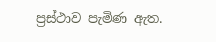ප්‍රස්ථාව පැමිණ ඇත.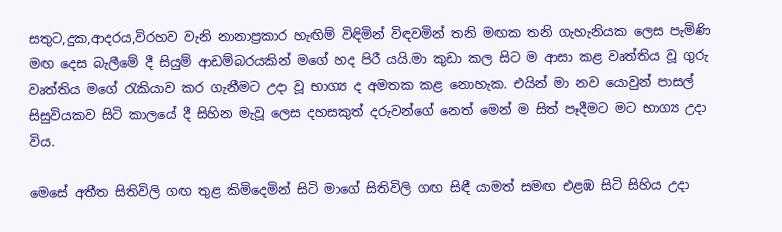සතුට,දුක,ආදරය,විරහව වැනි නානාප්‍රකාර හැඟිම් විඳිමින් විඳවමින් තනි මඟක තනි ගැහැනියක ලෙස පැමිණි මඟ දෙස බැලීමේ දී සියුම් ආඩම්බරයකින් මගේ හද පිරී යයි.මා කුඩා කල සිට ම ආසා කළ වෘත්තිය වූ ගුරු වෘත්තිය මගේ රැකියාව කර ගැනීමට උදා වූ භාග්‍ය ද අමතක කළ නොහැක. එයින් මා නව යොවුන් පාසල් සිසුවියකව සිටි කාලයේ දී සිහින මැවූ ලෙස දහසකුත් දරුවන්ගේ නෙත් මෙන් ම සිත් පෑදීමට මට භාග්‍ය උදා විය.

මෙසේ අතීත සිතිවිලි ගඟ තුළ කිමිදෙමින් සිටි මාගේ සිතිවිලි ගඟ සිඳී යාමත් සමඟ එළඹ සිටි සිහිය උදා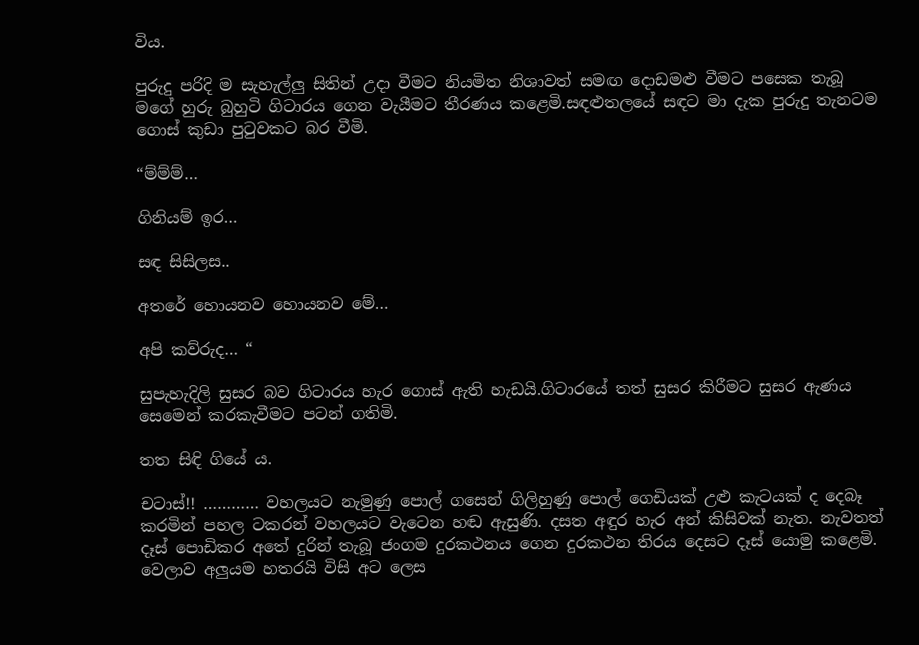විය.

පුරුදු පරිදි ම සැහැල්ලු සිතින් උදා වීමට නියමිත නිශාවත් සමඟ දොඩමළු වීමට පසෙක තැබූ මගේ හුරු බුහුටි ගිටාරය ගෙන වැයීමට තීරණය කළෙමි.සඳළුතලයේ සඳට මා දැක පුරුදු තැනටම ගොස් කුඩා පුටුවකට බර වීමි.

“ම්ම්ම්…

ගිනියම් ඉර…

සඳ සිසිලස..

අතරේ හොයනව හොයනව මේ…

අපි කව්රුද… “

සුපැහැදිලි සුසර බව ගිටාරය හැර ගොස් ඇති හැඩයි.ගිටාරයේ තත් සුසර කිරීමට සුසර ඇණය සෙමෙන් කරකැවීමට පටන් ගතිමි.

තත සිඳි ගියේ ය.

චටාස්!! ………… වහලයට නැමුණු පොල් ගසෙන් ගිලිහුණු පොල් ගෙඩියක් උළු කැටයක් ද දෙබෑ කරමින් පහල ටකරන් වහලයට වැටෙන හඬ ඇසුණි. දසත අඳුර හැර අන් කිසිවක් නැත. නැවතත් දෑස් පොඩිකර අතේ දුරින් තැබූ ජංගම දුරකථනය ගෙන දුරකථන තිරය දෙසට දෑස් යොමු කළෙමි. වෙලාව අලුයම හතරයි විසි අට ලෙස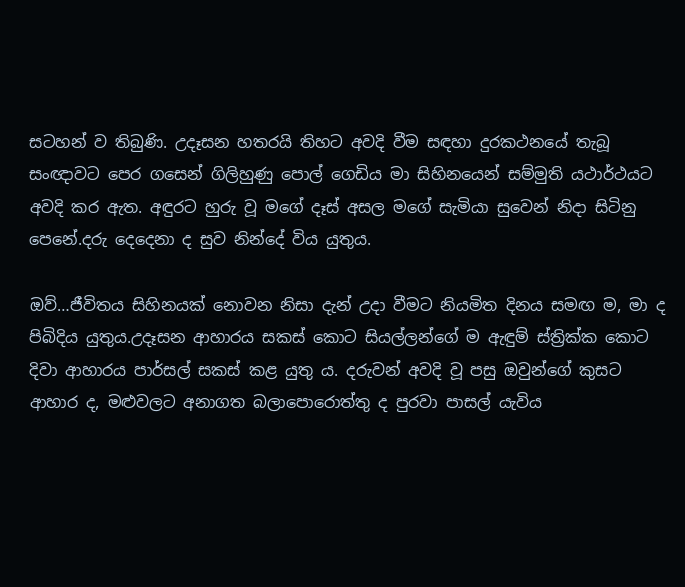සටහන් ව තිබුණි. උදෑසන හතරයි තිහට අවදි වීම සඳහා දුරකථනයේ තැබූ සංඥාවට පෙර ගසෙන් ගිලිහුණු පොල් ගෙඩිය මා සිහිනයෙන් සම්මුති යථාර්ථයට අවදි කර ඇත. අඳුරට හුරු වූ මගේ දෑස් අසල මගේ සැමියා සුවෙන් නිදා සිටිනු පෙනේ.දරු දෙදෙනා ද සුව නින්දේ විය යුතුය.

ඔව්…ජීවිතය සිහිනයක් නොවන නිසා දැන් උදා වීමට නියමිත දිනය සමඟ ම, මා ද පිබිදිය යුතුය.උදෑසන ආහාරය සකස් කොට සියල්ලන්ගේ ම ඇඳුම් ස්ත්‍රික්ක කොට දිවා ආහාරය පාර්සල් සකස් කළ යුතු ය. දරුවන් අවදි වූ පසු ඔවුන්ගේ කුසට ආහාර ද, මළුවලට අනාගත බලාපොරොත්තු ද පුරවා පාසල් යැවිය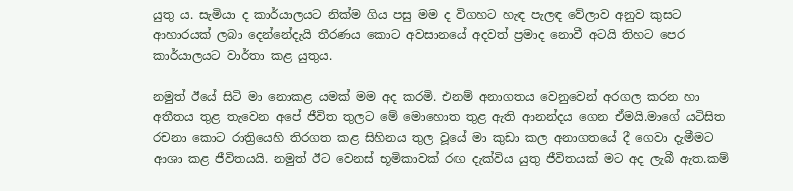යුතු ය. සැමියා ද කාර්යාලයට නික්ම ගිය පසු මම ද විගහට හැඳ පැලඳ වේලාව අනුව කුසට ආහාරයක් ලබා දෙන්නේදැයි තීරණය කොට අවසානයේ අදවත් ප්‍රමාද නොවී අටයි තිහට පෙර කාර්යාලයට වාර්තා කළ යුතුය.

නමුත් ඊයේ සිටි මා නොකළ යමක් මම අද කරමි. එනම් අනාගතය වෙනුවෙන් අරගල කරන හා අතීතය තුළ තැවෙන අපේ ජීවිත තුලට මේ මොහොත තුළ ඇති ආනන්දය ගෙන ඒමයි.මාගේ යටිසිත රචනා කොට රාත්‍රියෙහි තිරගත කළ සිහිනය තුල වූයේ මා කුඩා කල අනාගතයේ දී ගෙවා දැමීමට ආශා කළ ජීවිතයයි. නමුත් ඊට වෙනස් භූමිකාවක් රඟ දැක්විය යුතු ජීවිතයක් මට අද ලැබී ඇත.කම්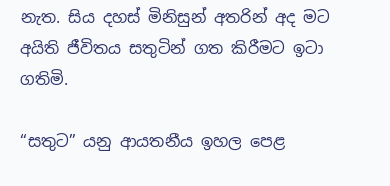නැත. සිය දහස් මිනිසුන් අතරින් අද මට අයිති ජීවිතය සතුටින් ගත කිරීමට ඉටා ගතිමි.

“සතුට” යනු ආයතනීය ඉහල පෙළ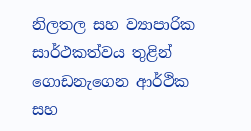නිලතල සහ ව්‍යාපාරික සාර්ථකත්වය තුළින් ගොඩනැගෙන ආර්ථික සහ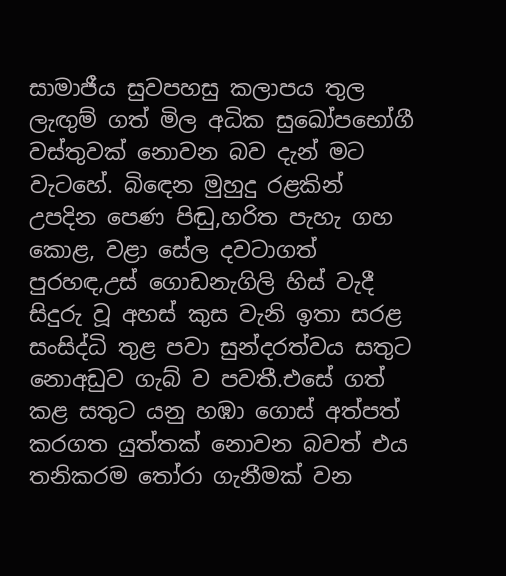සාමාජීය සුවපහසු කලාපය තුල ලැඟුම් ගත් මිල අධික සුඛෝපභෝගී වස්තුවක් නොවන බව දැන් මට වැටහේ. බිඳෙන මුහුදු රළකින් උපදින පෙණ පිඬු,හරිත පැහැ ගහ කොළ, වළා සේල දවටාගත් පුරහඳ,උස් ගොඩනැගිලි හිස් වැදී සිදුරු වූ අහස් කුස වැනි ඉතා සරළ සංසිද්ධි තුළ පවා සුන්දරත්වය සතුට නොඅඩුව ගැබ් ව පවතී.එසේ ගත් කළ සතුට යනු හඹා ගොස් අත්පත් කරගත යුත්තක් නොවන බවත් එය තනිකරම තෝරා ගැනීමක් වන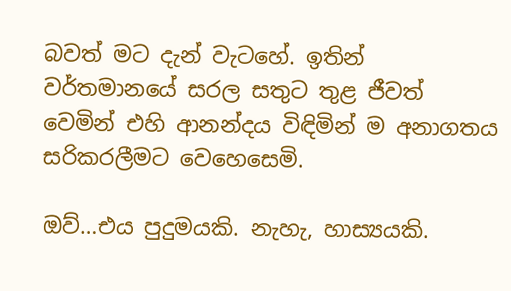බවත් මට දැන් වැටහේ. ඉතින් වර්තමානයේ සරල සතුට තුළ ජීවත් වෙමින් එහි ආනන්දය විඳිමින් ම අනාගතය සරිකරලීමට වෙහෙසෙමි.

ඔව්…එය පුදුමයකි. නැහැ, හාස්‍යයකි.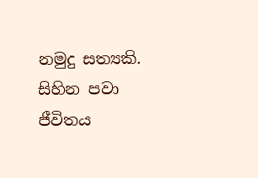නමුදු සත්‍යකි. සිහින පවා ජීවිතය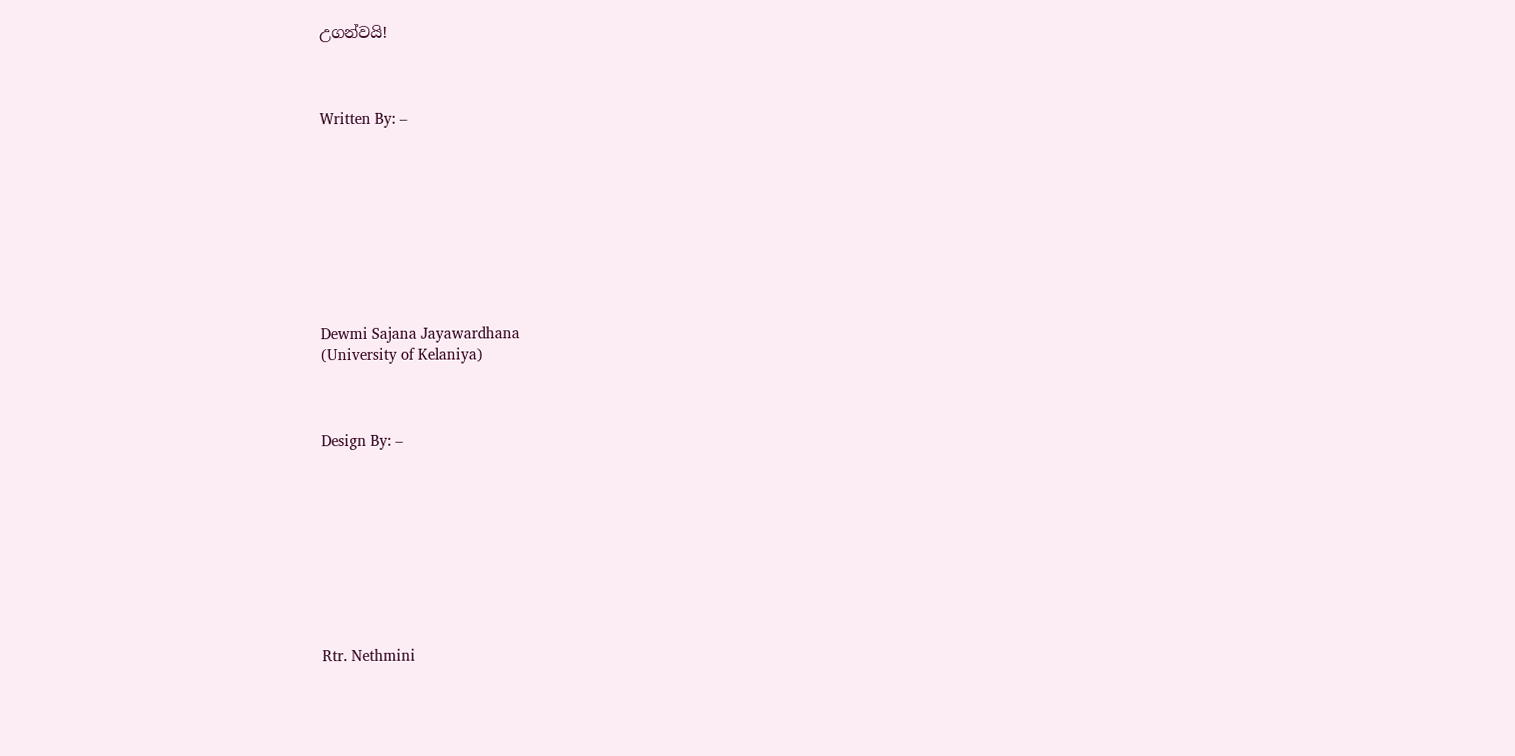උගන්වයි!



Written By: –









Dewmi Sajana Jayawardhana
(University of Kelaniya)



Design By: –









Rtr. Nethmini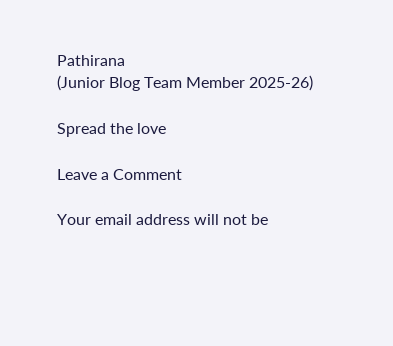Pathirana
(Junior Blog Team Member 2025-26)

Spread the love

Leave a Comment

Your email address will not be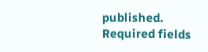published. Required fields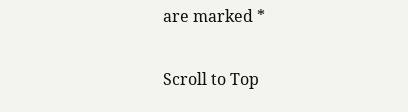are marked *

Scroll to Top